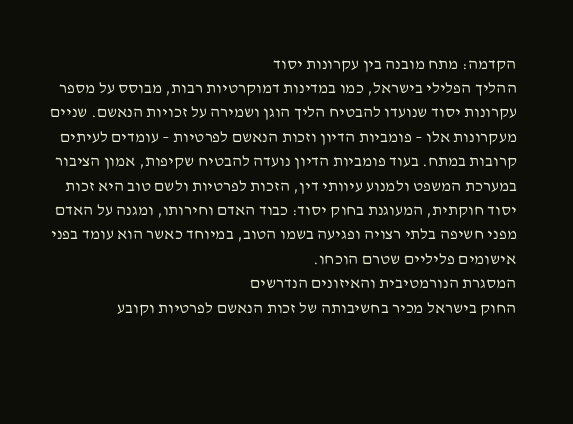הקדמה: מתח מובנה בין עקרונות יסוד
ההליך הפלילי בישראל, כמו במדינות דמוקרטיות רבות, מבוסס על מספר עקרונות יסוד שנועדו להבטיח הליך הוגן ושמירה על זכויות הנאשם. שניים מעקרונות אלו – פומביות הדיון וזכות הנאשם לפרטיות – עומדים לעיתים קרובות במתח. בעוד פומביות הדיון נועדה להבטיח שקיפות, אמון הציבור במערכת המשפט ולמנוע עיוותי דין, הזכות לפרטיות ולשם טוב היא זכות יסוד חוקתית, המעוגנת בחוק יסוד: כבוד האדם וחירותו, ומגנה על האדם מפני חשיפה בלתי רצויה ופגיעה בשמו הטוב, במיוחד כאשר הוא עומד בפני אישומים פליליים שטרם הוכחו.
המסגרת הנורמטיבית והאיזונים הנדרשים
החוק בישראל מכיר בחשיבותה של זכות הנאשם לפרטיות וקובע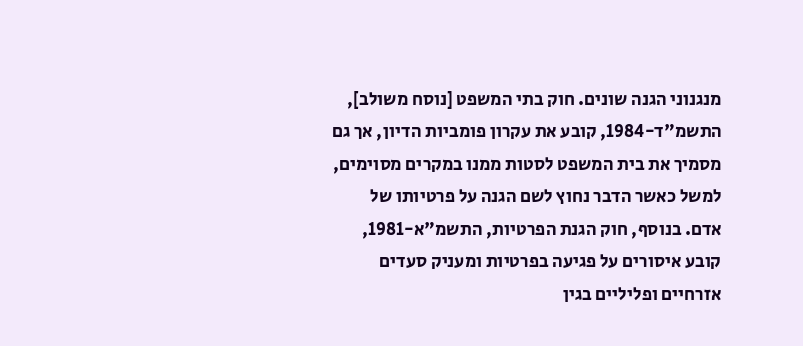מנגנוני הגנה שונים. חוק בתי המשפט [נוסח משולב], התשמ"ד-1984, קובע את עקרון פומביות הדיון, אך גם מסמיך את בית המשפט לסטות ממנו במקרים מסוימים, למשל כאשר הדבר נחוץ לשם הגנה על פרטיותו של אדם. בנוסף, חוק הגנת הפרטיות, התשמ"א-1981, קובע איסורים על פגיעה בפרטיות ומעניק סעדים אזרחיים ופליליים בגין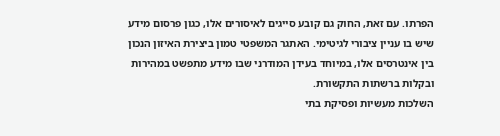הפרתו. עם זאת, החוק גם קובע סייגים לאיסורים אלו, כגון פרסום מידע שיש בו עניין ציבורי לגיטימי. האתגר המשפטי טמון ביצירת האיזון הנכון בין אינטרסים אלו, במיוחד בעידן המודרני שבו מידע מתפשט במהירות ובקלות ברשתות התקשורת.
השלכות מעשיות ופסיקת בתי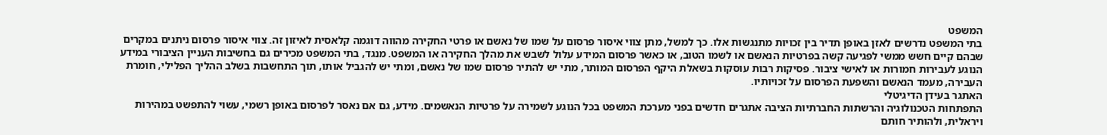המשפט
בתי המשפט נדרשים לאזן באופן תדיר בין זכויות מתנגשות אלו. כך למשל, מתן צווי איסור פרסום על שמו של נאשם או פרטי החקירה מהווה דוגמה קלאסית לאיזון זה. צווי איסור פרסום ניתנים במקרים שבהם קיים חשש ממשי לפגיעה קשה בפרטיות הנאשם או לשמו הטוב, או כאשר פרסום המידע עלול לשבש את מהלך החקירה או המשפט. מנגד, בתי המשפט מכירים גם בחשיבות העניין הציבורי במידע הנוגע לעבירות חמורות או לאישי ציבור. פסיקות רבות עוסקות בשאלת היקף הפרסום המותר, מתי יש להתיר פרסום שמו של נאשם, ומתי יש להגביל אותו, תוך התחשבות בשלב ההליך הפלילי, חומרת העבירה, מעמד הנאשם והשפעת הפרסום על זכויותיו.
האתגר בעידן הדיגיטלי
התפתחות הטכנולוגיה והרשתות החברתיות הציבה אתגרים חדשים בפני מערכת המשפט בכל הנוגע לשמירה על פרטיות הנאשמים. מידע, גם אם נאסר לפרסום באופן רשמי, עשוי להתפשט במהירות ויראלית, ולהותיר חותם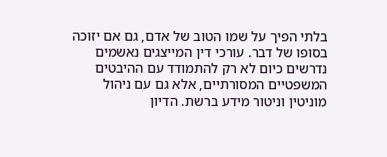בלתי הפיך על שמו הטוב של אדם, גם אם יזוכה בסופו של דבר. עורכי דין המייצגים נאשמים נדרשים כיום לא רק להתמודד עם ההיבטים המשפטיים המסורתיים, אלא גם עם ניהול מוניטין וניטור מידע ברשת. הדיון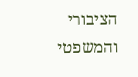הציבורי והמשפטי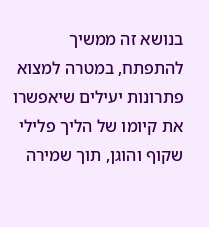בנושא זה ממשיך להתפתח, במטרה למצוא פתרונות יעילים שיאפשרו את קיומו של הליך פלילי שקוף והוגן, תוך שמירה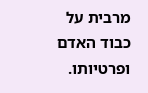מרבית על כבוד האדם ופרטיותו.